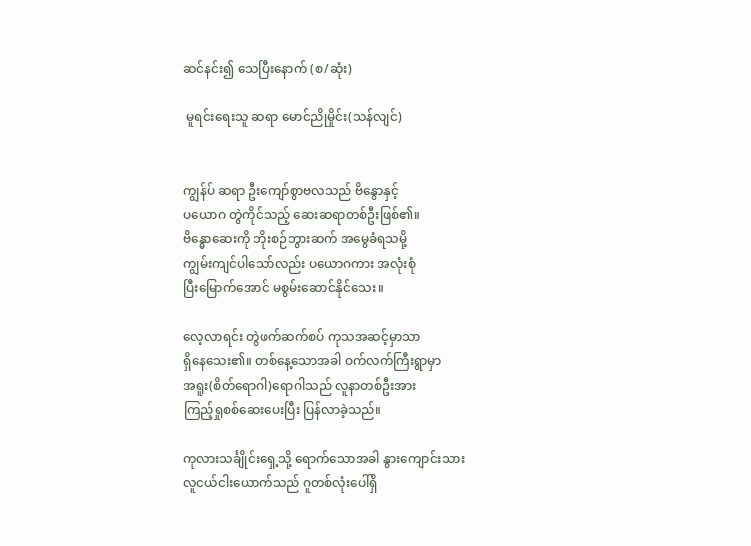ဆင်နင်း၍ သေပြီးနောက် (စ/ဆုံး)

 မူရင်းရေးသူ ဆရာ မောင်ညိုမှိုင်း(သန်လျင်)


ကျွန်ပ် ဆရာ ဦးကျော်စွာဗလသည် ဗိနွောနှင့်
ပယောဂ တွဲကိုင်သည့် ဆေးဆရာတစ်ဦးဖြစ်၏။
ဗိန္ဓောဆေးကို ဘိုးစဉ်ဘွားဆက် အမွေခံရသမို့
ကျွမ်းကျင်ပါသော်လည်း ပယောဂကား အလုံးစုံ
ပြီးမြောက်အောင် မစွမ်းဆောင်နိုင်သေး။

လေ့လာရင်း တွဲဖက်ဆက်စပ် ကုသအဆင့်မှာသာ
ရှိနေသေး၏။ တစ်နေ့သောအခါ ဝက်လက်ကြီးရွာမှာ
အရူး(စိတ်ရောဂါ)ရောဂါသည် လူနာတစ်ဦးအား
ကြည့်ရှုစစ်ဆေးပေးပြီး ပြန်လာခဲ့သည်။

ကုလားသင်္ချိုင်းရှေ့သို့ ရောက်သောအခါ နွားကျောင်းသား
လူငယ်ငါးယောက်သည် ဂူတစ်လုံးပေါ်ရှိ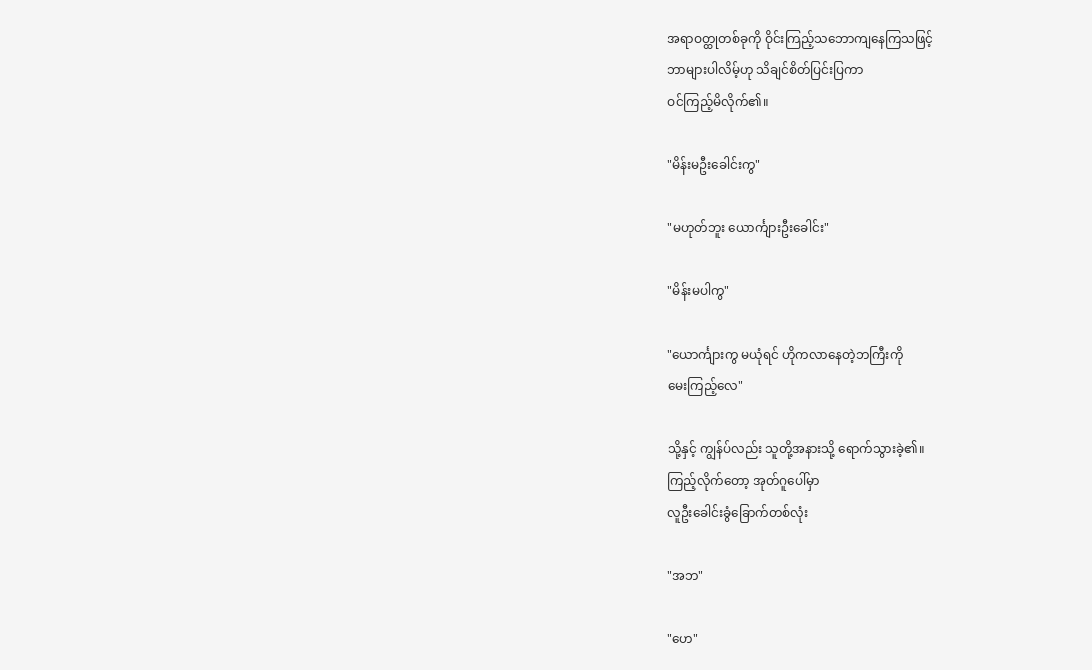အရာဝတ္ထုတစ်ခုကို ဝိုင်းကြည့်သဘောကျနေကြသဖြင့်
ဘာများပါလိမ့်ဟု သိချင်စိတ်ပြင်းပြကာ
ဝင်ကြည့်မိလိုက်၏။

"မိန်းမဦးခေါင်းကွ"

"မဟုတ်ဘူး ယောင်္ကျားဦးခေါင်း"

"မိန်းမပါကွ"

"ယောင်္ကျားကွ မယုံရင် ဟိုကလာနေတဲ့ဘကြီးကို
မေးကြည့်လေ"

သို့နှင့် ကျွန်ပ်လည်း သူတို့အနားသို့ ရောက်သွားခဲ့၏။
ကြည့်လိုက်တော့ အုတ်ဂူပေါ်မှာ
လူဦးခေါင်းခွံခြောက်တစ်လုံး

"အဘ"

"ဟေ"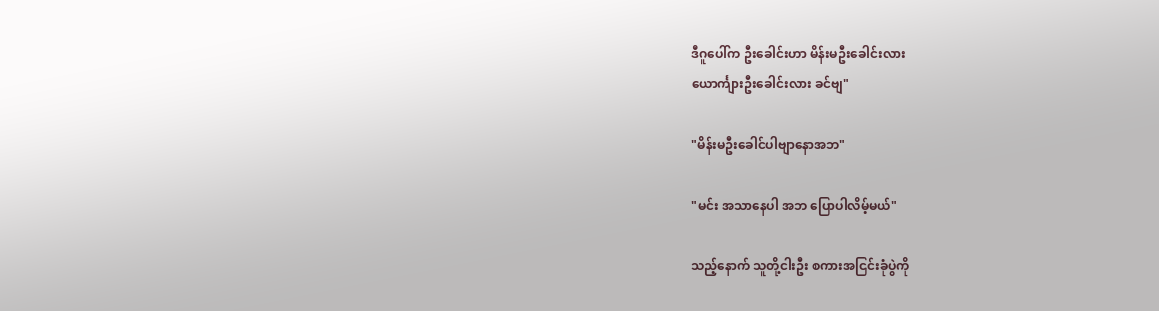ဒီဂူပေါ်က ဦးခေါင်းဟာ မိန်းမဦးခေါင်းလား
ယောင်္ကျားဦးခေါင်းလား ခင်ဗျ"

"မိန်းမဦးခေါင်ပါဗျာနောအဘ"

"မင်း အသာနေပါ အဘ ပြောပါလိမ့်မယ်"

သည့်နောက် သူတို့ငါးဦး စကားအငြင်းခုံပွဲကို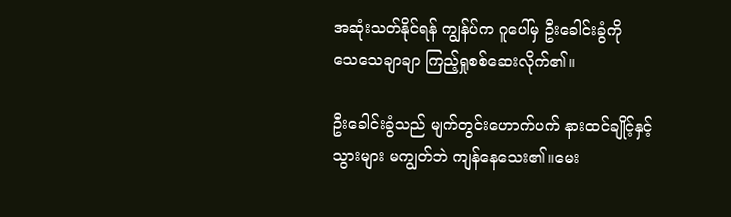အဆုံးသတ်နိုင်ရန် ကျွန်ပ်က ဂူပေါ်မှ ဦးခေါင်းခွံကို
သေသေချာချာ ကြည့်ရှုစစ်ဆေးလိုက်၏။

ဦးခေါင်းခွံသည် မျက်တွင်းဟောက်ပက် နားထင်ချိုင့်နှင့်
သွားများ မကျွတ်ဘဲ ကျန်နေသေး၏။မေး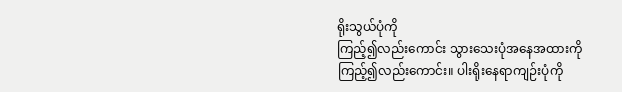ရိုးသွယ်ပုံကို
ကြည့်၍လည်းကောင်း သွားသေးပုံအနေအထားကို
ကြည့်၍လည်းကောင်း။ ပါးရိုးနေရာကျဉ်းပုံကို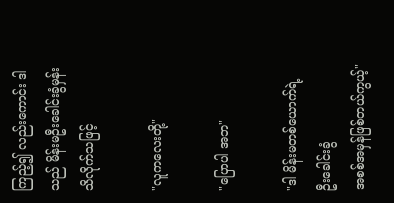ကြည့်၍ လည်းကောင်း ဒါသည် မိန်းမဦးခေါင်းခွံမှန်း
သိလိုက်သဖြင့်

"လူကလေးတို့"

"ပြောပါ အဘ"

"ဒါ မိန်းမတစ်ယောက်ရဲ့ ဦးခေါင်းခွံ
အစစ်အမှန်ဖြစ်တယ်ကွယ့်"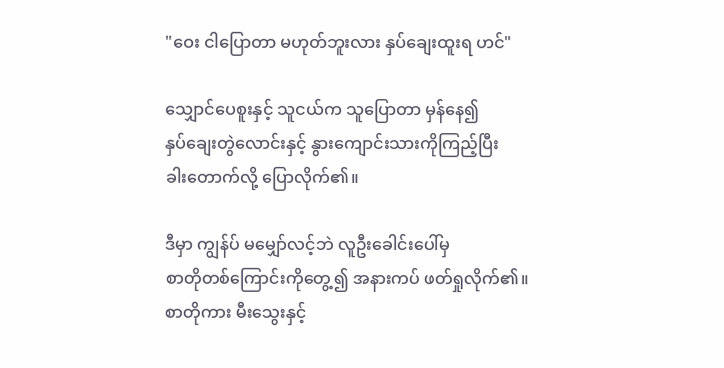"ဝေး ငါပြောတာ မဟုတ်ဘူးလား နှပ်ချေးထူးရ ဟင်"

သျှောင်ပေစူးနှင့် သူငယ်က သူပြောတာ မှန်နေ၍
နှပ်ချေးတွဲလောင်းနှင့် နွားကျောင်းသားကိုကြည့်ပြီး
ခါးတောက်လို့ ပြောလိုက်၏။

ဒီမှာ ကျွန်ပ် မမျှော်လင့်ဘဲ လူဦးခေါင်းပေါ်မှ
စာတိုတစ်ကြောင်းကိုတွေ့၍ အနားကပ် ဖတ်ရှုလိုက်၏။
စာတိုကား မီးသွေးနှင့်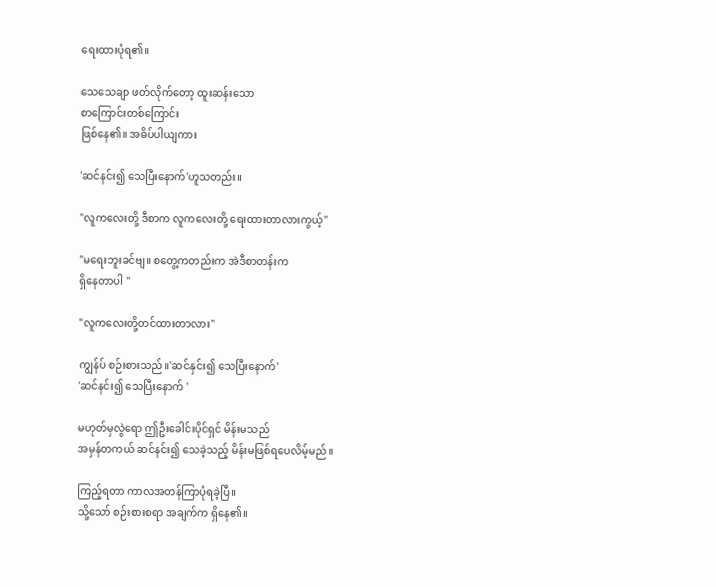ရေးထားပုံရ၏။

သေသေချာ ဖတ်လိုက်တော့ ထူးဆန်းသော
စာကြောင်းတစ်ကြောင်း
ဖြစ်နေ၏။ အဓိပ်ပါယျကား

'ဆင်နင်း၍ သေပြီးနောက်'ဟူသတည်း။

"လူကလေးတို့ ဒီစာက လူကလေးတို့ ရေးထားတာလားကွယ့်"

"မရေးဘူးခင်ဗျ။ စတွေ့ကတည်းက အဲဒီစာတန်းက
ရှိနေတာပါ "

"လူကလေးတို့တင်ထားတာလား"

ကျွန်ပ် စဉ်းစားသည်။'ဆင်နှင်း၍ သေပြီးနောက်'
'ဆင်နင်း၍ သေပြီးနောက် '

မဟုတ်မှလွဲရော ဤဦးခေါင်းပိုင်ရှင် မိန်းမသည်
အမှန်တကယ် ဆင်နင်း၍ သေခဲ့သည့် မိန်းမဖြစ်ရပေလိမ့်မည်။

ကြည့်ရတာ ကာလအတန်ကြာပုံရခဲ့ပြီ။
သို့သော် စဉ်းစားစရာ အချက်က ရှိနေ၏။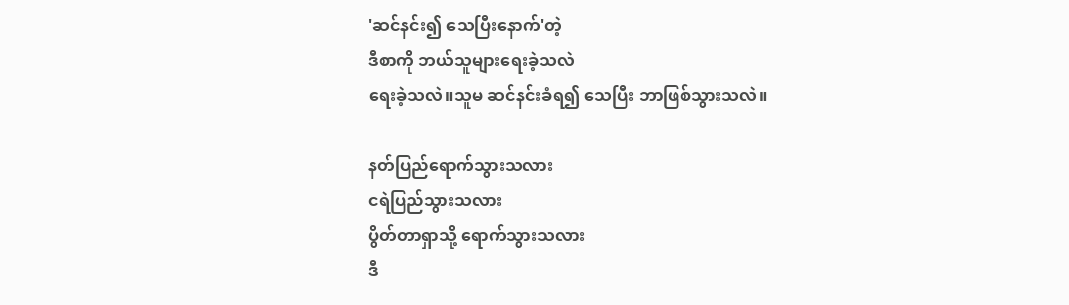'ဆင်နင်း၍ သေပြီးနောက်'တဲ့
ဒီစာကို ဘယ်သူများရေးခဲ့သလဲ
ရေးခဲ့သလဲ။သူမ ဆင်နင်းခံရ၍ သေပြီး ဘာဖြစ်သွားသလဲ။

နတ်ပြည်ရောက်သွားသလား
ငရဲပြည်သွားသလား
ပွိတ်တာရှာသို့ ရောက်သွားသလား
ဒီ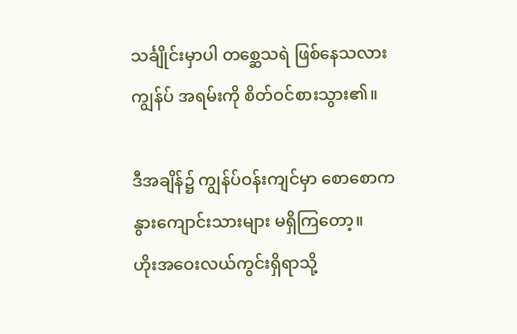သင်္ချိုင်းမှာပါ တစ္ဆေသရဲ ဖြစ်နေသလား
ကျွန်ပ် အရမ်းကို စိတ်ဝင်စားသွား၏။

ဒီအချိန်၌ ကျွန်ပ်ဝန်းကျင်မှာ စောစောက
နွားကျောင်းသားများ မရှိကြတော့။
ဟိုးအဝေးလယ်ကွင်းရှိရာသို့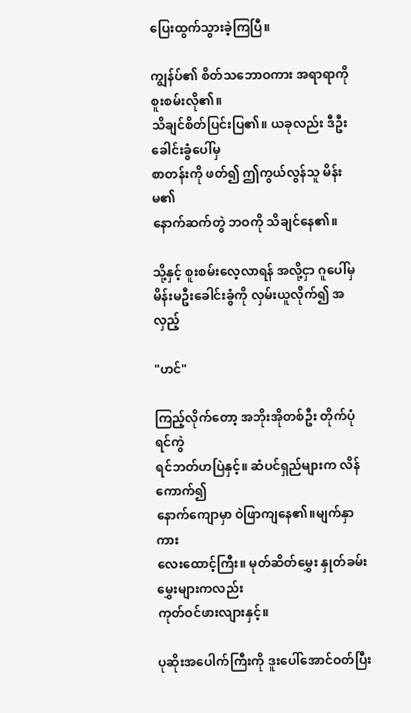ပြေးထွက်သွားခဲ့ကြပြီ။

ကျွန်ပ်၏ စိတ်သဘောဝကား အရာရာကို စူးစမ်းလို၏။
သိချင်စိတ်ပြင်းပြ၏။ ယခုလည်း ဒီဦးခေါင်းခွံပေါ်မှ
စာတန်းကို ဖတ်၍ ဤကွယ်လွန်သူ မိန်းမ၏
နောက်ဆက်တွဲ ဘဝကို သိချင်နေ၏။

သို့နှင့် စူးစမ်းလေ့လာရန် အလို့ငှာ ဂူပေါ်မှ
မိန်းမဦးခေါင်းခွံကို လှမ်းယူလိုက်၍ အလှည့်

"ဟင်"

ကြည့်လိုက်တော့ အဘိုးအိုတစ်ဦး တိုက်ပုံရင်ကွဲ
ရင်ဘတ်ဟပြဲနှင့်။ ဆံပင်ရှည်များက လိန်ကောက်၍
နောက်ကျောမှာ ဝဲဖြာကျနေ၏။မျက်နှာကား
လေးထောင့်ကြီး။ မုတ်ဆိတ်မွှေး နှုတ်ခမ်းမွှေးများကလည်း
ကုတ်ဝင်ဖားလျားနှင့်။

ပုဆိုးအပေါက်ကြီးကို ဒူးပေါ်အောင်ဝတ်ပြီး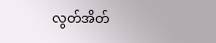လွတ်အိတ်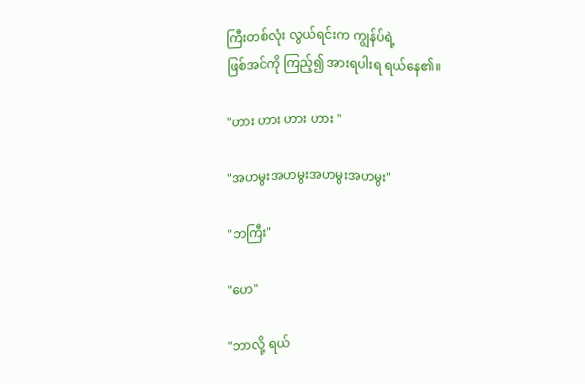ကြီးတစ်လုံး လွယ်ရင်းက ကျွန်ပ်ရဲ့
ဖြစ်အင်ကို ကြည့်၍ အားရပါးရ ရယ်နေ၏။

"ဟား ဟား ဟား ဟား "

"အဟမွးအဟမွးအဟမွးအဟမွး"

"ဘကြီး"

"ဟေ"

"ဘာလို့ ရယ်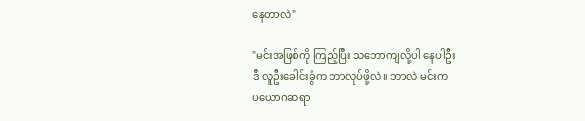နေတာလဲ"

"မင်းအဖြစ်ကို ကြည့်ပြီး သဘောကျလို့ပါ နေပါဦး
ဒီ လူဦးခေါင်းခွံက ဘာလုပ်ဖို့လဲ။ ဘာလဲ မင်းက
ပယောဂဆရာ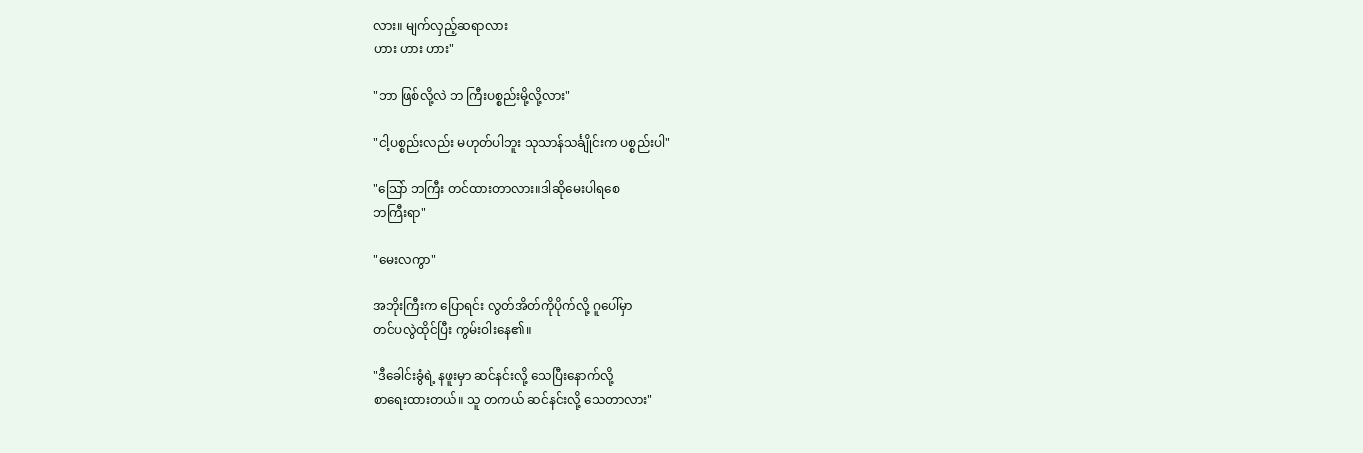လား။ မျက်လှည့်ဆရာလား
ဟား ဟား ဟား"

"ဘာ ဖြစ်လို့လဲ ဘ ကြီးပစ္စည်းမို့လို့လား"

"ငါ့ပစ္စည်းလည်း မဟုတ်ပါဘူး သုသာန်သင်္ချိုင်းက ပစ္စည်းပါ"

"သြော် ဘကြီး တင်ထားတာလား။ဒါဆိုမေးပါရစေ
ဘကြီးရာ"

"မေးလကွာ"

အဘိုးကြီးက ပြောရင်း လွတ်အိတ်ကိုပိုက်လို့ ဂူပေါ်မှာ
တင်ပလွဲထိုင်ပြီး ကွမ်းဝါးနေ၏။

"ဒီခေါင်းခွံရဲ့ နဖူးမှာ ဆင်နင်းလို့ သေပြီးနောက်လို့
စာရေးထားတယ်။ သူ တကယ် ဆင်နင်းလို့ သေတာလား"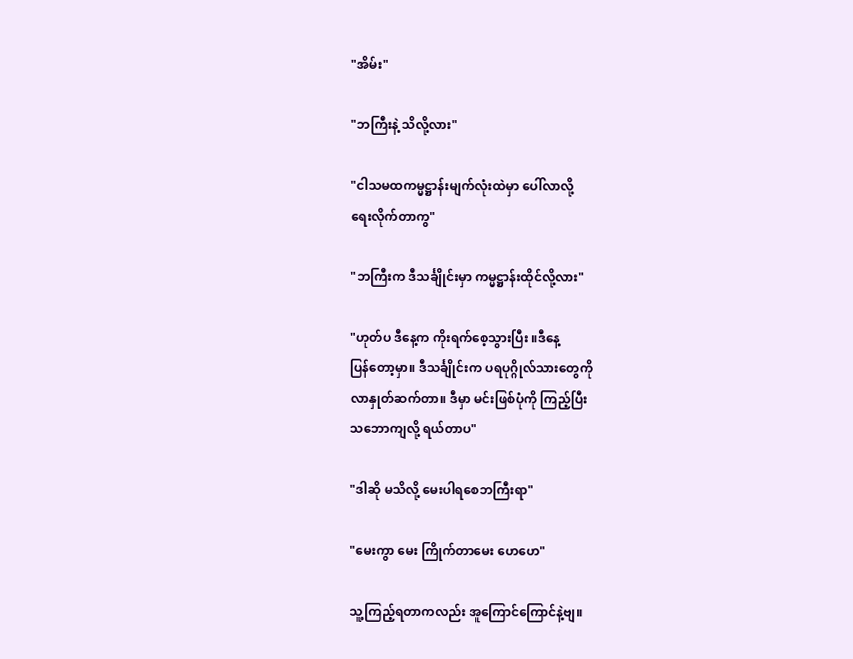"အိမ်း"

"ဘကြီးနဲ့ သိလို့လား"

"ငါသမထကမ္မဋ္ဌာန်းမျက်လုံးထဲမှာ ပေါ်လာလို့
ရေးလိုက်တာကွ"

"ဘကြီးက ဒီသင်္ချိုင်းမှာ ကမ္မဋ္ဌာန်းထိုင်လို့လား"

"ဟုတ်ပ ဒီနေ့က ကိုးရက်စေ့သွားပြီး ။ဒီနေ့
ပြန်တော့မှာ။ ဒီသင်္ချိုင်းက ပရပုဂ္ဂိုလ်သားတွေကို
လာနှုတ်ဆက်တာ။ ဒီမှာ မင်းဖြစ်ပုံကို ကြည့်ပြီး
သဘောကျလို့ ရယ်တာပ"

"ဒါဆို မသိလို့ မေးပါရစေဘကြီးရာ"

"မေးကွာ မေး ကြိုက်တာမေး ဟေဟေ"

သူ့ကြည့်ရတာကလည်း အူကြောင်ကြောင်နဲ့ဗျ။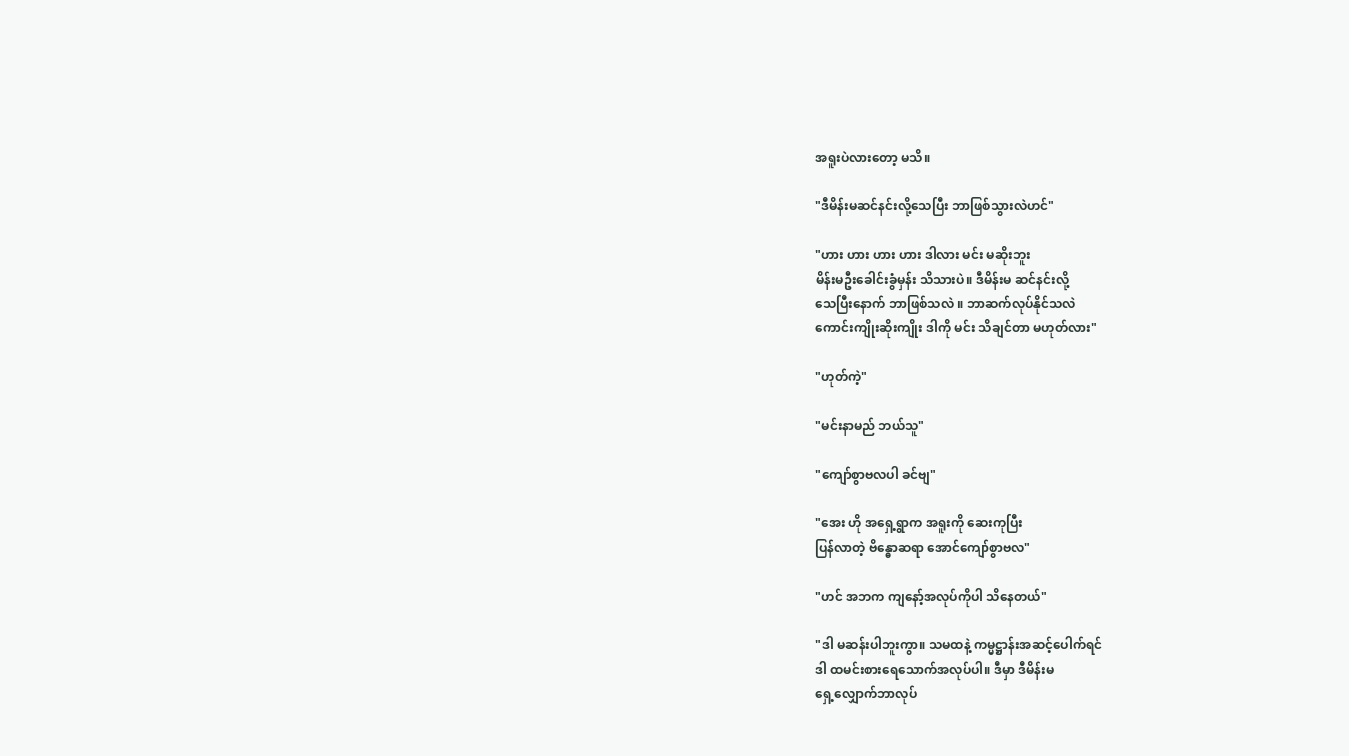အရူးပဲလားတော့ မသိ။

"ဒီမိန်းမဆင်နင်းလို့သေပြီး ဘာဖြစ်သွားလဲဟင်"

"ဟား ဟား ဟား ဟား ဒါလား မင်း မဆိုးဘူး
မိန်းမဦးခေါင်းခွံမှန်း သိသားပဲ။ ဒီမိန်းမ ဆင်နင်းလို့
သေပြီးနောက် ဘာဖြစ်သလဲ ။ ဘာဆက်လုပ်နိုင်သလဲ
ကောင်းကျိုးဆိုးကျိုး ဒါကို မင်း သိချင်တာ မဟုတ်လား"

"ဟုတ်ကဲ့"

"မင်းနာမည် ဘယ်သူ"

"ကျော်စွာဗလပါ ခင်ဗျ"

"အေး ဟို အရှေ့ရွာက အရူးကို ဆေးကုပြီး
ပြန်လာတဲ့ ဗိန္ဓောဆရာ အောင်ကျော်စွာဗလ"

"ဟင် အဘက ကျနော့်အလုပ်ကိုပါ သိနေတယ်"

"ဒါ မဆန်းပါဘူးကွာ။ သမထနဲ့ ကမ္မဋ္ဌာန်းအဆင့်ပေါက်ရင်
ဒါ ထမင်းစားရေသောက်အလုပ်ပါ။ ဒီမှာ ဒီမိန်းမ
ရှေ့လျှောက်ဘာလုပ်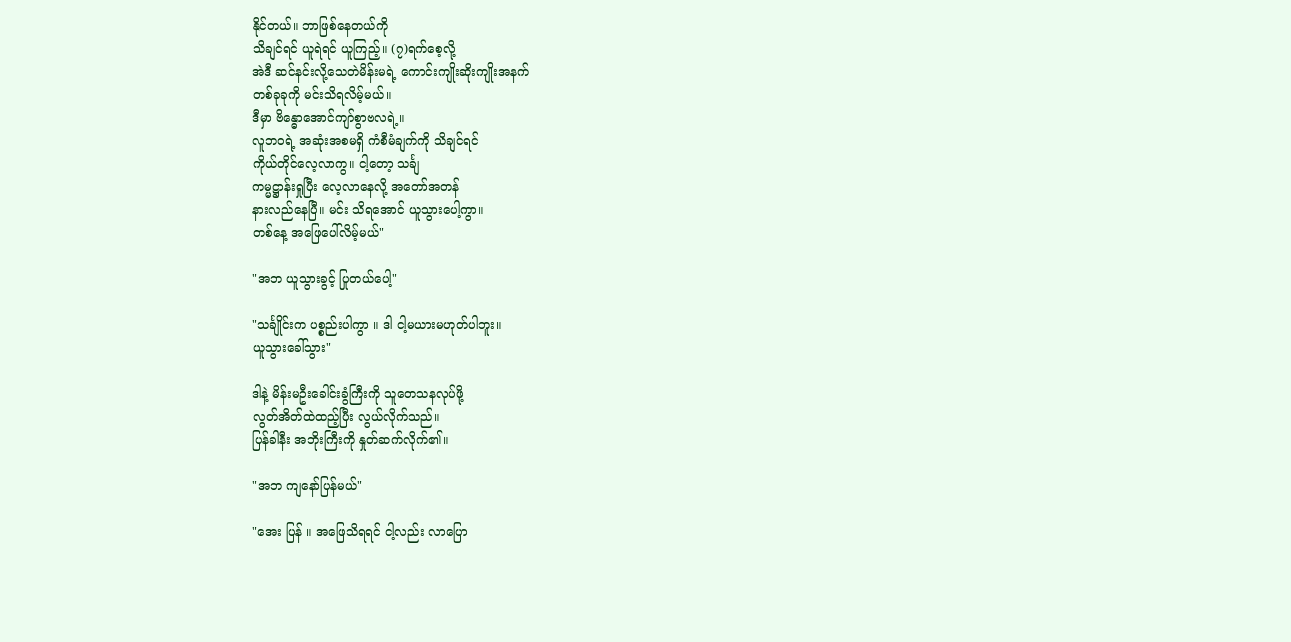နိုင်တယ်။ ဘာဖြစ်နေတယ်ကို
သိချင်ရင် ယူရဲရင် ယူကြည့်။ (၇)ရက်စေ့လို့
အဲဒီ ဆင်နင်းလို့သေတဲမိန်းမရဲ့ ကောင်းကျိုးဆိုးကျိုးအနက်
တစ်ခုခုကို မင်းသိရလိမ့်မယ်။
ဒီမှာ ဗိန္ဓောအောင်ကျာ်စွာဗလရဲ့။
လူဘဝရဲ့ အဆုံးအစမရှိ ကံစီမံချက်ကို သိချင်ရင်
ကိုယ်တိုင်လေ့လာကွ။ ငါ့တော့ သင်္ချ
ကမ္မဋ္ဌာန်းရှုပြီး လေ့လာနေလို့ အတော်အတန်
နားလည်နေပြီ။ မင်း သိရအောင် ယူသွားပေါ့ကွာ။
တစ်နေ့ အဖြေပေါ်လိမ့်မယ်"

"အဘ ယူသွားခွင့် ပြုတယ်ပေါ့"

"သင်္ချိုင်းက ပစ္စည်းပါကွာ ။ ဒါ ငါ့မယားမဟုတ်ပါဘူး။
ယူသွားခေါ်သွား"

ဒါနဲ့ မိန်းမဦးခေါင်းခွံကြီးကို သူတေသနလုပ်ဖို့
လွတ်အိတ်ထဲထည့်ပြီး လွယ်လိုက်သည်။
ပြန်ခါနီး အဘိုးကြီးကို နှုတ်ဆက်လိုက်၏။

"အဘ ကျနော်ပြန်မယ်"

"အေး ပြန် ။ အဖြေသိရရင် ငါ့လည်း လာပြော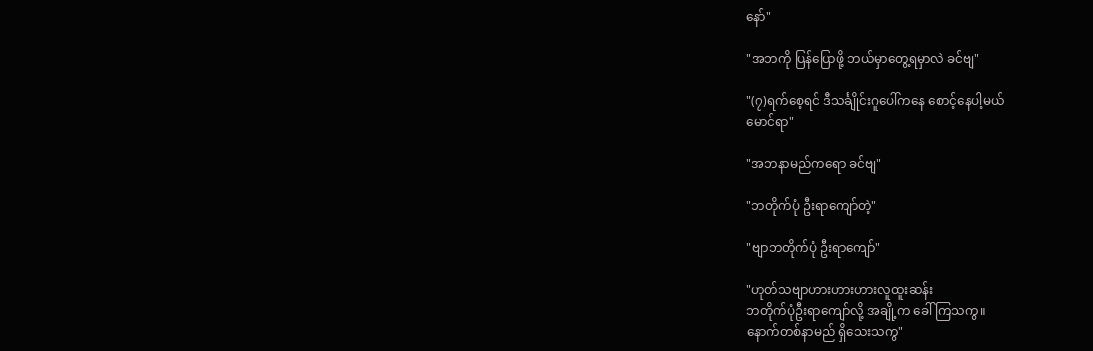နော်"

"အဘကို ပြန်ပြောဖို့ ဘယ်မှာတွေ့ရမှာလဲ ခင်ဗျ"

"(၇)ရက်စေ့ရင် ဒီသင်္ချိုင်းဂူပေါ်ကနေ စောင့်နေပါ့မယ်
မောင်ရာ"

"အဘနာမည်ကရော ခင်ဗျ"

"ဘတိုက်ပုံ ဦးရာကျော်တဲ့"

"ဗျာဘတိုက်ပုံ ဦးရာကျော်"

"ဟုတ်သဗျာဟားဟားဟားလူထူးဆန်း
ဘတိုက်ပုံဦးရာကျော်လို့ အချို့က ခေါ်ကြသကွ။
နောက်တစ်နာမည် ရှိသေးသကွ"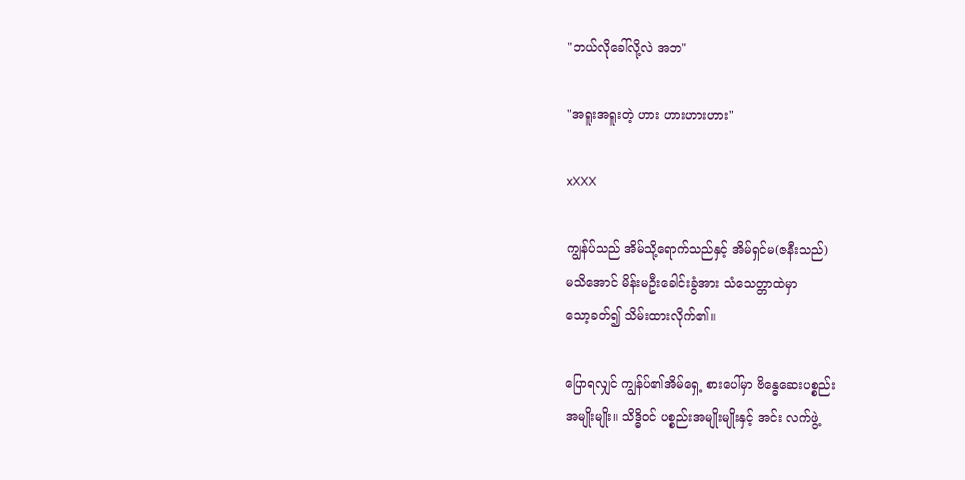"ဘယ်လိုခေါ်လို့လဲ အဘ"

"အရူးအရူးတဲ့ ဟား ဟားဟားဟား"

xXXX

ကျွန်ပ်သည် အိမ်သို့ရောက်သည်နှင့် အိမ်ရှင်မ(ဇနီးသည်)
မသိအောင် မိန်းမဦးခေါင်းခွံအား သံသေတ္တာထဲမှာ
သော့ခတ်၍ သိမ်းထားလိုက်၏။

ပြောရလျှင် ကျွန်ပ်၏အိမ်ရှေ့ စားပေါ်မှာ ဗိန္ဓေဆေးပစ္စည်း
အမျိုးမျိုး။ သိဒ္ဓိဝင် ပစ္စည်းအမျိုးမျိုးနှင့် အင်း လက်ဖွဲ့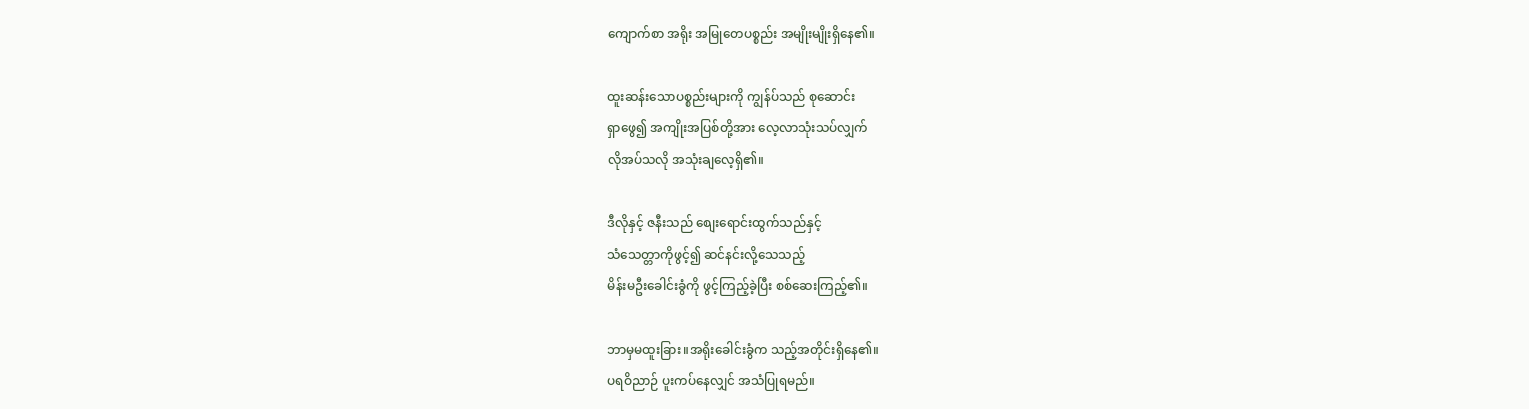ကျောက်စာ အရိုး အမြုတေပစ္စည်း အမျိုးမျိုးရှိနေ၏။

ထူးဆန်းသောပစ္စည်းများကို ကျွန်ပ်သည် စုဆောင်း
ရှာဖွေ၍ အကျိုးအပြစ်တို့အား လေ့လာသုံးသပ်လျှက်
လိုအပ်သလို အသုံးချလေ့ရှိ၏။

ဒီလိုနှင့် ဇနီးသည် စျေးရောင်းထွက်သည်နှင့်
သံသေတ္တာကိုဖွင့်၍ ဆင်နင်းလို့သေသည့်
မိန်းမဦးခေါင်းခွံကို ဖွင့်ကြည့်ခဲ့ပြီး စစ်ဆေးကြည့်၏။

ဘာမှမထူးခြား။အရိုးခေါင်းခွံက သည့်အတိုင်းရှိနေ၏။
ပရဝိညာဉ် ပူးကပ်နေလျှင် အသံပြုရမည်။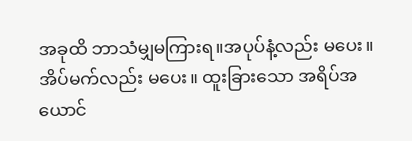အခုထိ ဘာသံမျှမကြားရ။အပုပ်နံ့လည်း မပေး။
အိပ်မက်လည်း မပေး။ ထူးခြားသော အရိပ်အယောင်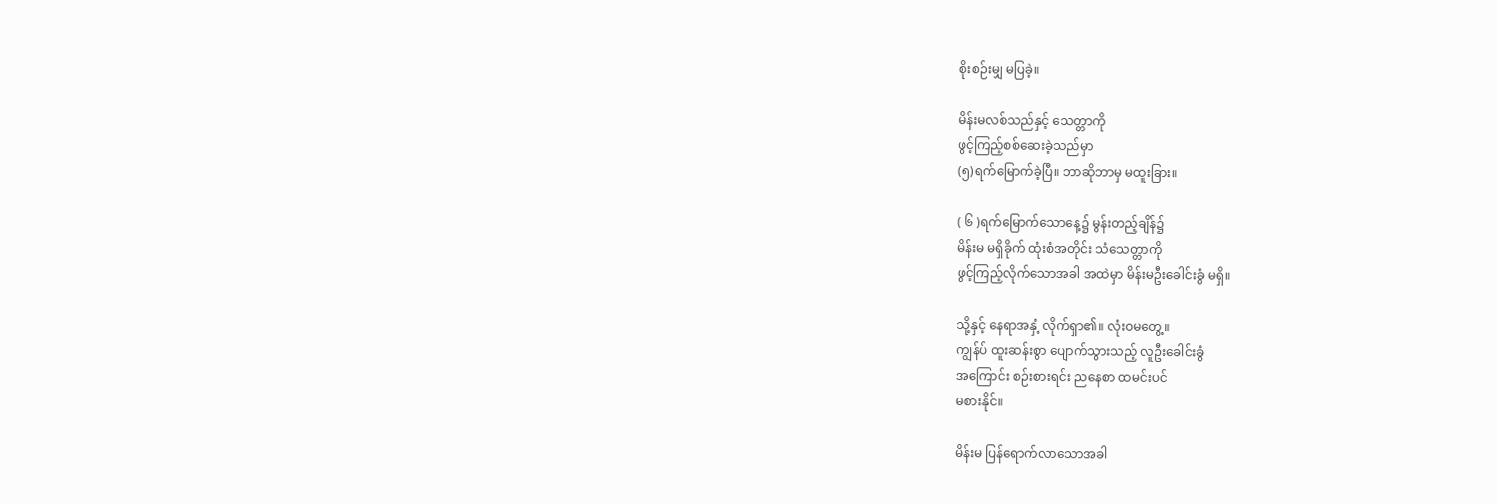စိုးစဉ်းမျှ မပြခဲ့။

မိန်းမလစ်သည်နှင့် သေတ္တာကို
ဖွင့်ကြည့်စစ်ဆေးခဲ့သည်မှာ
(၅)ရက်မြောက်ခဲ့ပြီ။ ဘာဆိုဘာမှ မထူးခြား။

( ၆ )ရက်မြောက်သောနေ့၌ မွန်းတည့်ချိန်၌
မိန်းမ မရှိခိုက် ထုံးစံအတိုင်း သံသေတ္တာကို
ဖွင့်ကြည့်လိုက်သောအခါ အထဲမှာ မိန်းမဦးခေါင်းခွံ မရှိ။

သို့နှင့် နေရာအနှံ့ လိုက်ရှာ၏။ လုံးဝမတွေ့။
ကျွန်ပ် ထူးဆန်းစွာ ပျောက်သွားသည့် လူဦးခေါင်းခွံ
အကြောင်း စဉ်းစားရင်း ညနေစာ ထမင်းပင်
မစားနိုင်။

မိန်းမ ပြန်ရောက်လာသောအခါ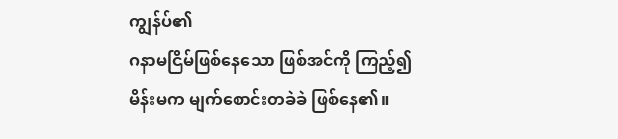ကျွန်ပ်၏
ဂနာမငြိမ်ဖြစ်နေသော ဖြစ်အင်ကို ကြည့်၍
မိန်းမက မျက်စောင်းတခဲခဲ ဖြစ်နေ၏။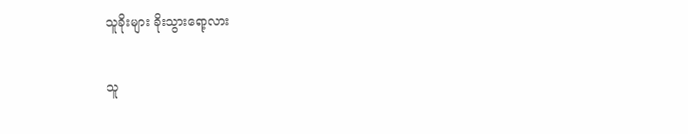သူခိုးများ ခိုးသွားရော့လား

သူ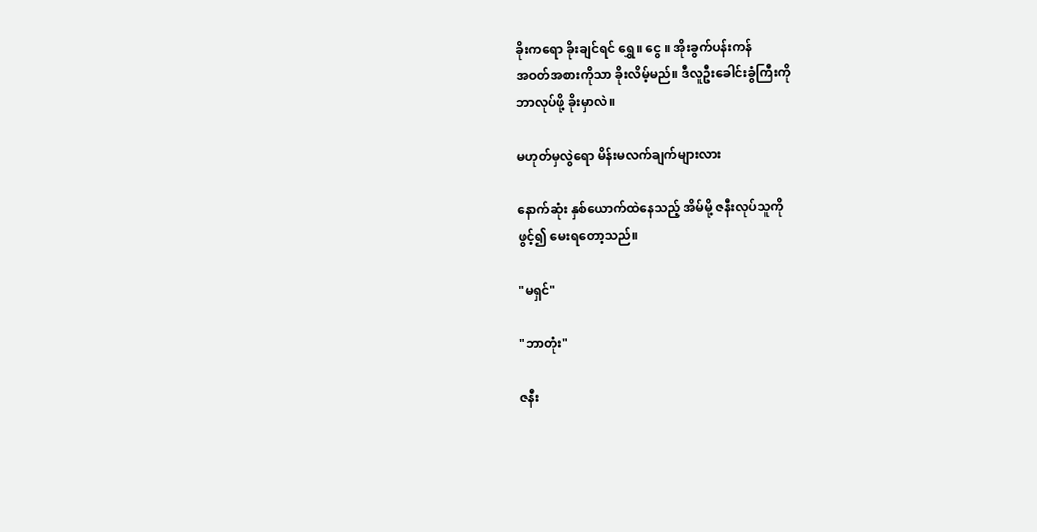ခိုးကရော ခိုးချင်ရင် ရွှေ။ ငွေ ။ အိုးခွက်ပန်းကန်
အဝတ်အစားကိုသာ ခိုးလိမ့်မည်။ ဒီလူဦးခေါင်းခွံကြီးကို
ဘာလုပ်ဖို့ ခိုးမှာလဲ။

မဟုတ်မှလွဲရော မိန်းမလက်ချက်များလား

နောက်ဆုံး နှစ်ယောက်ထဲနေသည့် အိမ်မို့ ဇနီးလုပ်သူကို
ဖွင့်၍ မေးရတော့သည်။

"မရှင်"

"ဘာတုံး"

ဇနီး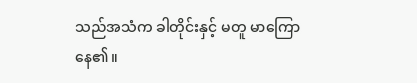သည်အသံက ခါတိုင်းနှင့် မတူ မာကြောနေ၏။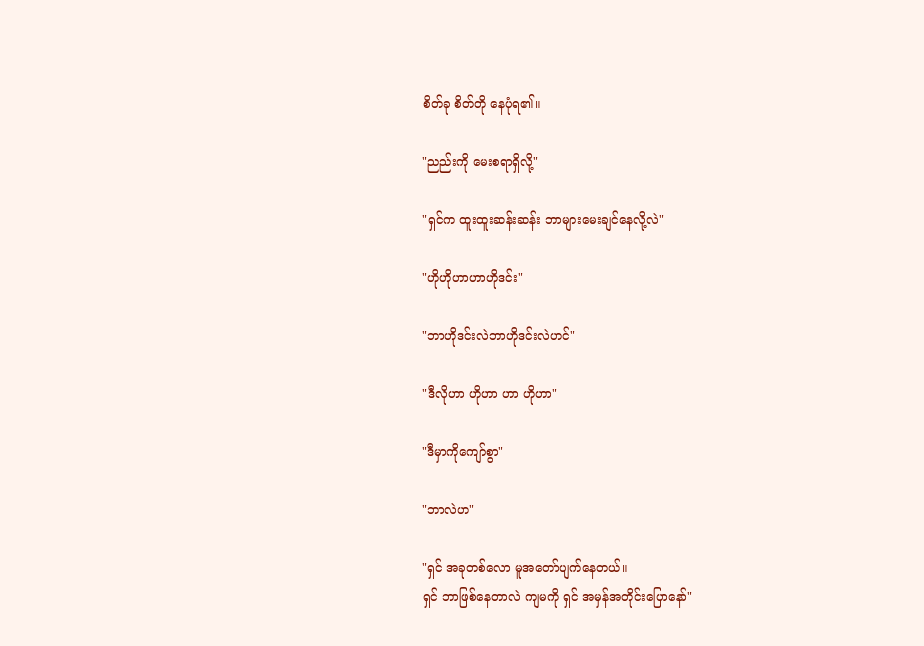စိတ်ခု စိတ်တို နေပုံရ၏။

"ညည်းကို မေးစရာရှိလို့"

"ရှင်က ထူးထူးဆန်းဆန်း ဘာများမေးချင်နေလို့လဲ"

"ဟိုဟိုဟာဟာဟိုဒင်း"

"ဘာဟိုဒင်းလဲဘာဟိုဒင်းလဲဟင်"

"ဒီလိုဟာ ဟိုဟာ ဟာ ဟိုဟာ"

"ဒီမှာကိုကျော်စွာ"

"ဘာလဲဟ"

"ရှင် အခုတစ်လော မူအတော်ပျက်နေတယ်။
ရှင် ဘာဖြစ်နေတာလဲ ကျမကို ရှင် အမှန်အတိုင်းပြောနော်"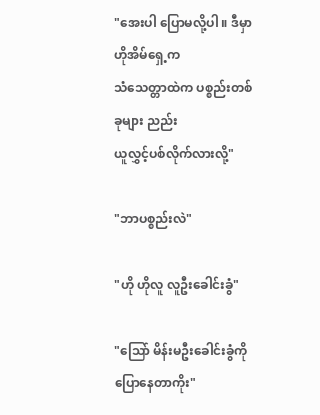"အေးပါ ပြောမလို့ပါ ။ ဒီမှာ ဟိုအိမ်ရှေ့က
သံသေတ္တာထဲက ပစ္စည်းတစ်ခုများ ညည်း
ယူလွှင့်ပစ်လိုက်လားလို့"

"ဘာပစ္စည်းလဲ"

"ဟို ဟိုလူ လူဦးခေါင်းခွံ"

"သြော် မိန်းမဦးခေါင်းခွံကို ပြောနေတာကိုး"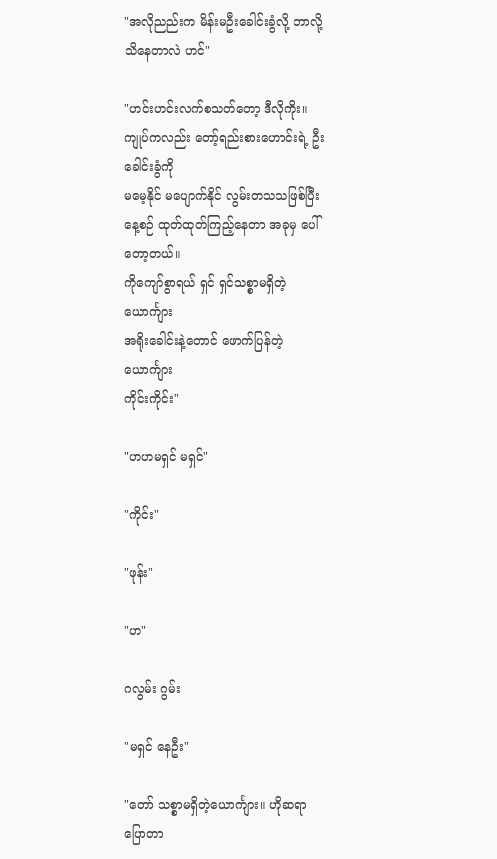"အလိုညည်းက မိန်းမဦးခေါင်းခွံလို့ ဘာလို့
သိနေတာလဲ ဟင်"

"ဟင်းဟင်းလက်စသတ်တော့ ဒီလိုကိုး။
ကျုပ်ကလည်း တော့်ရည်းစားဟောင်းရဲ့ ဦးခေါင်းခွံကို
မမေ့နိုင် မပျောက်နိုင် လွမ်းတသသဖြစ်ပြီး
နေ့စဉ် ထုတ်ထုတ်ကြည့်နေတာ အခုမှ ပေါ်တော့တယ်။
ကိုကျော်စွာရယ် ရှင် ရှင်သစ္စာမရှိတဲ့ယောင်္ကျား
အရိုးခေါင်းနဲ့တောင် ဖောက်ပြန်တဲ့ယောင်္ကျား
ကိုင်းကိုင်း"

"ဟဟမရှင် မရှင်"

"ကိုင်း"

"ဖုန်း"

"ဟ"

ဂလွမ်း ဂွမ်း

"မရှင် နေဦး"

"တော် သစ္စာမရှိတဲ့ယောင်္ကျား။ ဟိုဆရာပြောတာ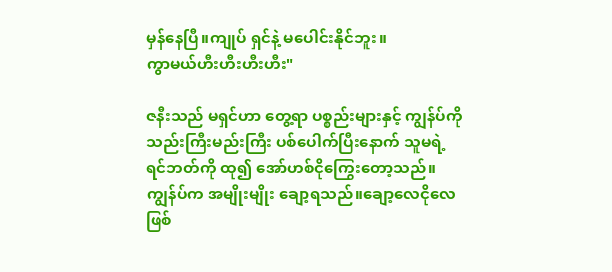မှန်နေပြီ။ကျုပ် ရှင်နဲ့ မပေါင်းနိုင်ဘူး။
ကွာမယ်ဟီးဟီးဟီးဟီး"

ဇနီးသည် မရှင်ဟာ တွေ့ရာ ပစ္စည်းများနှင့် ကျွန်ပ်ကို
သည်းကြီးမည်းကြီး ပစ်ပေါက်ပြီးနောက် သူမရဲ့
ရင်ဘတ်ကို ထု၍ အော်ဟစ်ငိုကြွေးတော့သည်။
ကျွန်ပ်က အမျိုးမျိုး ချော့ရသည်။ချော့လေငိုလေ
ဖြစ်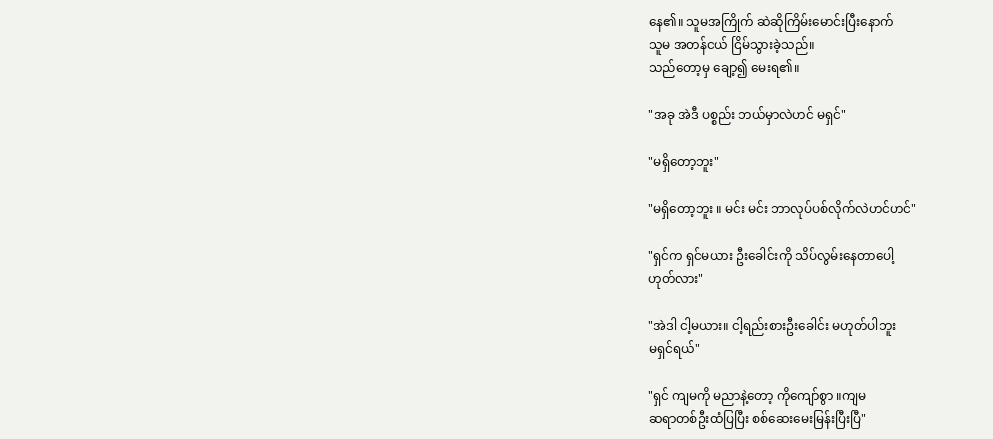နေ၏။ သူမအကြိုက် ဆဲဆိုကြိမ်းမောင်းပြီးနောက်
သူမ အတန်ငယ် ငြိမ်သွားခဲ့သည်။
သည်တော့မှ ချော့၍ မေးရ၏။

"အခု အဲဒီ ပစ္စည်း ဘယ်မှာလဲဟင် မရှင်"

"မရှိတော့ဘူး"

"မရှိတော့ဘူး ။ မင်း မင်း ဘာလုပ်ပစ်လိုက်လဲဟင်ဟင်"

"ရှင်က ရှင်မယား ဦးခေါင်းကို သိပ်လွမ်းနေတာပေါ့
ဟုတ်လား"

"အဲဒါ ငါ့မယား။ ငါ့ရည်းစားဦးခေါင်း မဟုတ်ပါဘူး
မရှင်ရယ်"

"ရှင် ကျမကို မညာနဲ့တော့ ကိုကျော်စွာ ။ကျမ
ဆရာတစ်ဦးထံပြပြီး စစ်ဆေးမေးမြန်းပြီးပြီ"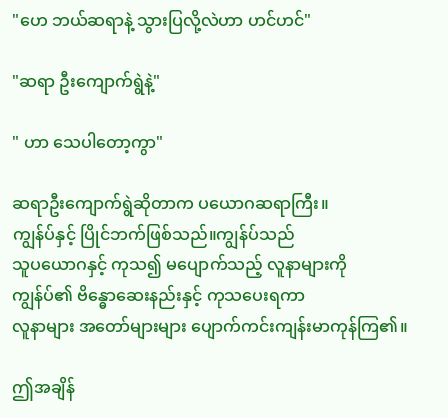"ဟေ ဘယ်ဆရာနဲ့ သွားပြလို့လဲဟာ ဟင်ဟင်"

"ဆရာ ဦးကျောက်ရွဲနဲ့"

" ဟာ သေပါတော့ကွာ"

ဆရာဦးကျောက်ရွဲဆိုတာက ပယောဂဆရာကြီး။
ကျွန်ပ်နှင့် ပြိုင်ဘက်ဖြစ်သည်။ကျွန်ပ်သည်
သူပယောဂနှင့် ကုသ၍ မပျောက်သည့် လူနာများကို
ကျွန်ပ်၏ ဗိန္ဓောဆေးနည်းနှင့် ကုသပေးရကာ
လူနာများ အတော်များများ ပျောက်ကင်းကျန်းမာကုန်ကြ၏။

ဤအချိန်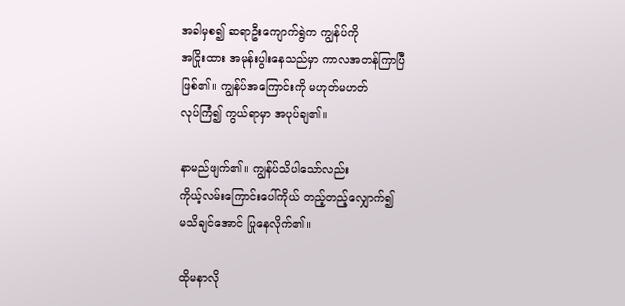အခါမှစ၍ ဆရာဦးကျောက်ရွဲက ကျွန်ပ်ကို
အငြိုးထား အမုန်းပွါးနေသည်မှာ ကာလအတန်ကြာပြီ
ဖြစ်၏။ ကျွန်ပ်အကြောင်းကို မဟုတ်မဟတ်
လုပ်ကြံ၍ ကွယ်ရာမှာ အပုပ်ချ၏။

နာမည်ဖျက်၏။ ကျွန်ပ်သိပါသော်လည်း
ကိုယ့်လမ်းကြောင်းပေါ်ကိုယ် တည့်တည့်လျှောက်၍
မသိချင်အောင် ပြုနေလိုက်၏။

ထိုမနာလို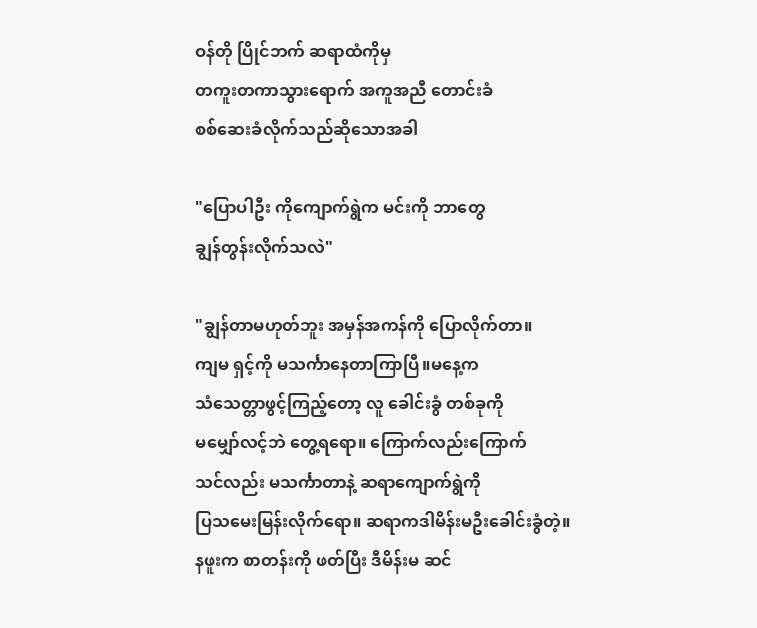ဝန်တို ပြိုင်ဘက် ဆရာထံကိုမှ
တကူးတကာသွားရောက် အကူအညီ တောင်းခံ
စစ်ဆေးခံလိုက်သည်ဆိုသောအခါ

"ပြောပါဦး ကိုကျောက်ရွဲက မင်းကို ဘာတွေ
ချွန်တွန်းလိုက်သလဲ"

"ချွန်တာမဟုတ်ဘူး အမှန်အကန်ကို ပြောလိုက်တာ။
ကျမ ရှင့်ကို မသင်္ကာနေတာကြာပြီ။မနေ့က
သံသေတ္တာဖွင့်ကြည့်တော့ လူ ခေါင်းခွံ တစ်ခုကို
မမျှော်လင့်ဘဲ တွေ့ရရော။ ကြောက်လည်းကြောက်
သင်လည်း မသင်္ကာတာနဲ့ ဆရာကျောက်ရွဲကို
ပြသမေးမြန်းလိုက်ရော။ ဆရာကဒါမိန်းမဦးခေါင်းခွံတဲ့။
နဖူးက စာတန်းကို ဖတ်ပြီး ဒီမိန်းမ ဆင်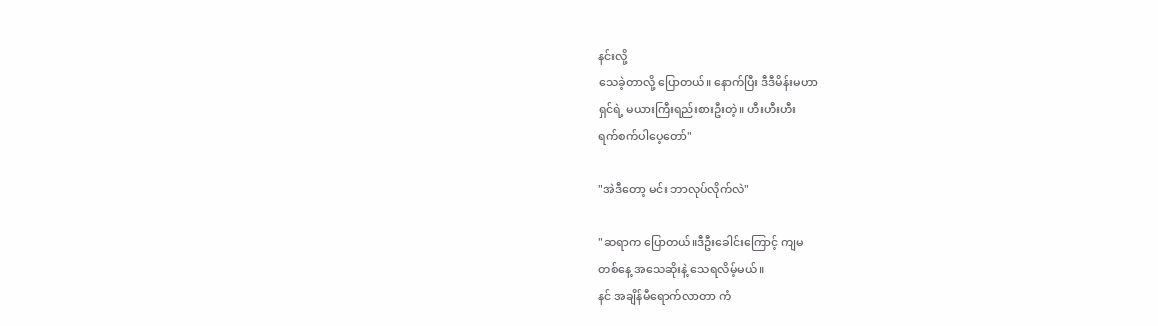နင်းလို့
သေခဲ့တာလို့ ပြောတယ်။ နောက်ပြီး ဒီဒီမိန်းမဟာ
ရှင်ရဲ့ မယားကြီးရည်းစားဦးတဲ့။ ဟီးဟီးဟီး
ရက်စက်ပါပေ့တော်"

"အဲဒီတော့ မင်း ဘာလုပ်လိုက်လဲ"

"ဆရာက ပြောတယ်။ဒီဦးခေါင်းကြောင့် ကျမ
တစ်နေ့ အသေဆိုးနဲ့ သေရလိမ့်မယ်။
နင် အချိန်မီရောက်လာတာ ကံ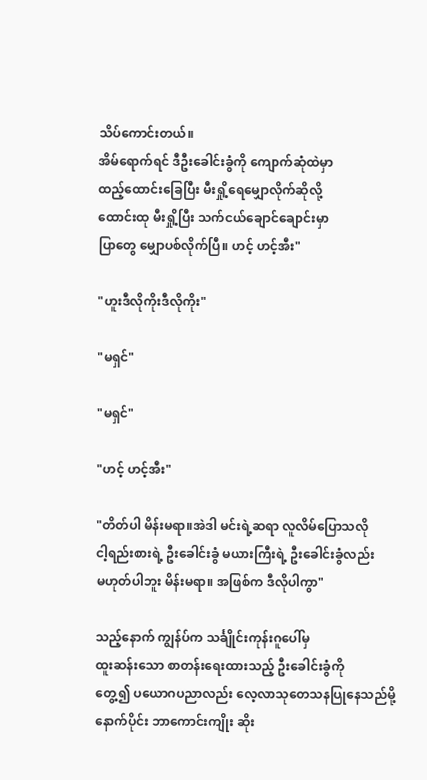သိပ်ကောင်းတယ်။
အိမ်ရောက်ရင် ဒီဦးခေါင်းခွံကို ကျောက်ဆုံထဲမှာ
ထည့်ထောင်းခြေပြီး မီးရှို့ရေမျှောလိုက်ဆိုလို့
ထောင်းထု မီးရှို့ပြီး သက်ငယ်ချောင်ချောင်းမှာ
ပြာတွေ မျှောပစ်လိုက်ပြီ။ ဟင့် ဟင့်အီး"

"ဟူးဒီလိုကိုးဒီလိုကိုး"

"မရှင်"

"မရှင်"

"ဟင့် ဟင့်အီး"

"တိတ်ပါ မိန်းမရာ။အဲဒါ မင်းရဲ့ဆရာ လူလိမ်ပြောသလို
ငါ့ရည်းစားရဲ့ ဦးခေါင်းခွံ မယားကြီးရဲ့ ဦးခေါင်းခွံလည်း
မဟုတ်ပါဘူး မိန်းမရာ။ အဖြစ်က ဒီလိုပါကွာ"

သည့်နောက် ကျွန်ပ်က သင်္ချိုင်းကုန်းဂူပေါ်မှ
ထူးဆန်းသော စာတန်းရေးထားသည့် ဦးခေါင်းခွံကို
တွေ့၍ ပယောဂပညာလည်း လေ့လာသုတေသနပြုနေသည်မို့
နောက်ပိုင်း ဘာကောင်းကျိုး ဆိုး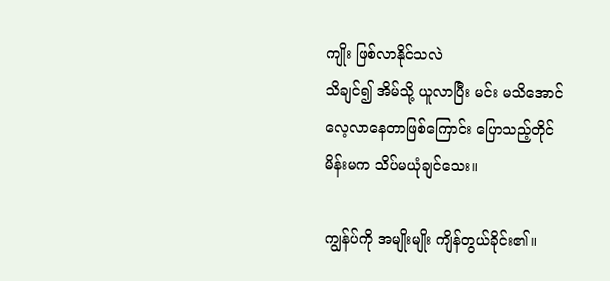ကျိုး ဖြစ်လာနိုင်သလဲ
သိချင်၍ အိမ်သို့ ယူလာပြီး မင်း မသိအောင်
လေ့လာနေတာဖြစ်ကြောင်း ပြောသည့်တိုင်
မိန်းမက သိပ်မယုံချင်သေး။

ကျွန်ပ်ကို အမျိုးမျိုး ကျိန်တွယ်ခိုင်း၏။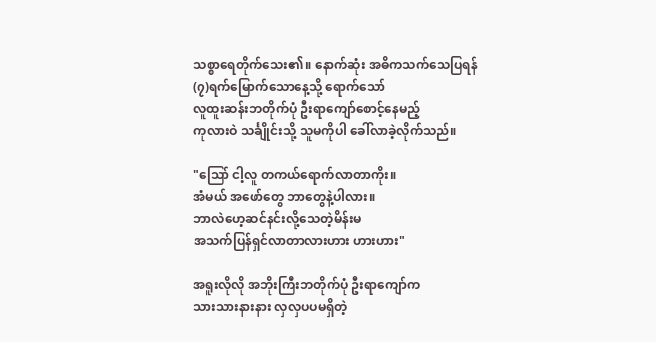သစ္စာရေတိုက်သေး၏။ နောက်ဆုံး အဓိကသက်သေပြရန်
(၇)ရက်မြောက်သောနေ့သို့ ရောက်သော်
လူထူးဆန်းဘတိုက်ပုံ ဦးရာကျော်စောင့်နေမည့်
ကုလားဝဲ သင်္ချိုင်းသို့ သူမကိုပါ ခေါ်လာခဲ့လိုက်သည်။

"သြော် ငါ့လူ တကယ်ရောက်လာတာကိုး။
အံမယ် အဖော်တွေ ဘာတွေနဲ့ပါလား။
ဘာလဲဟေ့ဆင်နင်းလို့သေတဲ့မိန်းမ
အသက်ပြန်ရှင်လာတာလားဟား ဟားဟား"

အရူးလိုလို အဘိုးကြီးဘတိုက်ပုံ ဦးရာကျော်က
သားသားနားနား လှလှပပမရှိတဲ့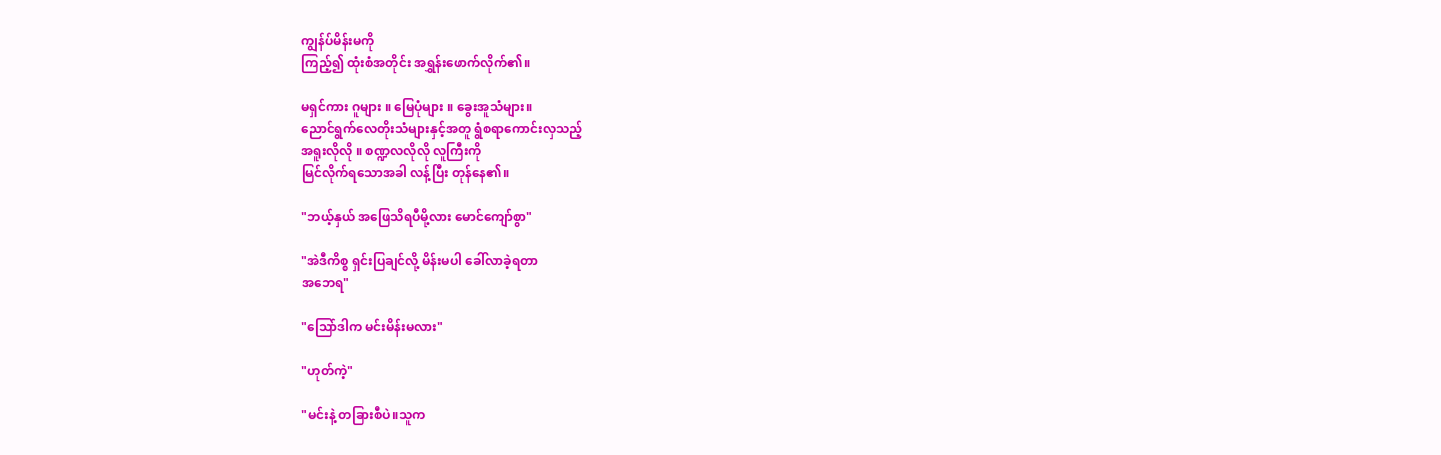ကျွန်ပ်မိန်းမကို
ကြည့်၍ ထုံးစံအတိုင်း အရွှန်းဖောက်လိုက်၏။

မရှင်ကား ဂူများ ။ မြေပုံများ ။ ခွေးအူသံများ။
ညောင်ရွက်လေတိုးသံများနှင့်အတူ ရွံစရာကောင်းလှသည့်
အရူးလိုလို ။ စဏ္ဍလလိုလို လူကြီးကို
မြင်လိုက်ရသောအခါ လန့်ပြီး တုန်နေ၏။

"ဘယ့်နှယ် အဖြေသိရပီမို့လား မောင်ကျော်စွာ"

"အဲဒီကိစ္စ ရှင်းပြချင်လို့ မိန်းမပါ ခေါ်လာခဲ့ရတာ
အဘေရ"

"သြော်ဒါက မင်းမိန်းမလား"

"ဟုတ်ကဲ့"

"မင်းနဲ့ တခြားစီပဲ။သူက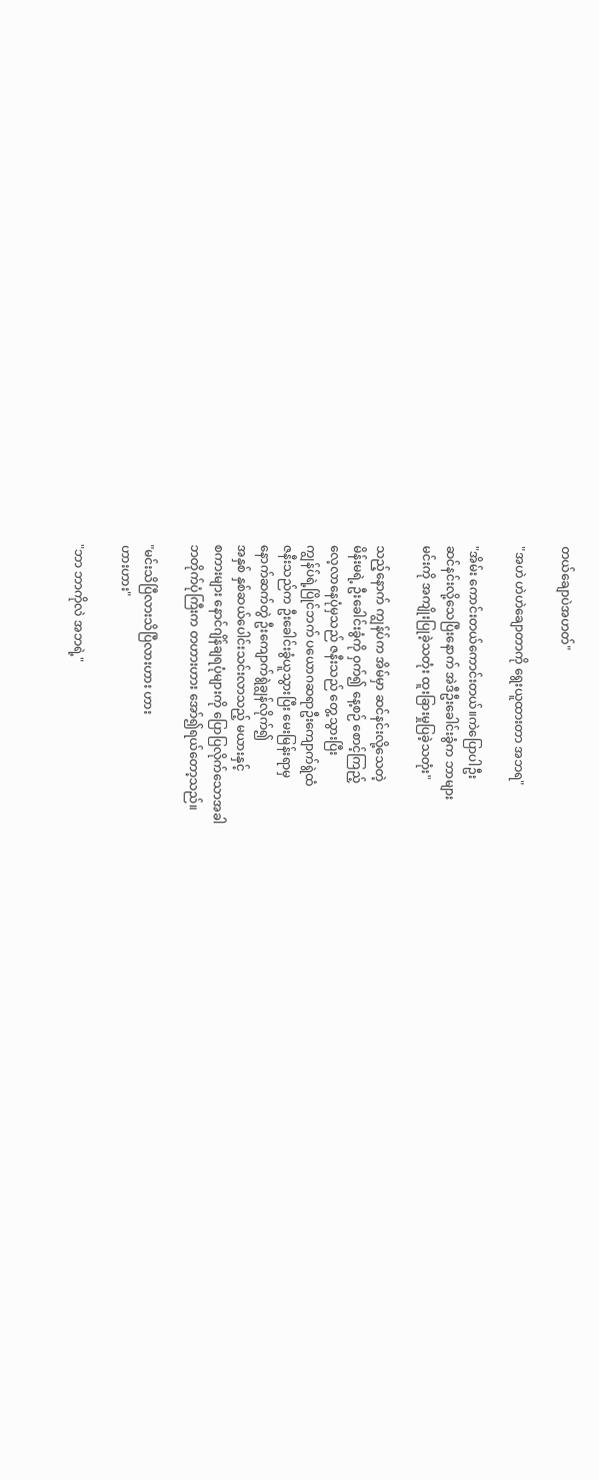တယ်ချောပဲအဟတ်"

"အဟဲ ဟဲဟဲချောတာကို ရွေးယူထားတာ အဘရ"

"အိမ်း ကောင်းတယ်ကောင်းတယ်။ကဲပြောပါဦး
ဆင်နင်းလို့သေပြီးနောက် အဲဒီဦးခေါင်းခွံက ဘာများ
မင်းကို အကျိုးပြုခဲ့သတုံး ထူးခြားမှုပြခဲ့သတုံး"

သည့်နောက် ကျွန်ပ်က အိမ်မှာ ဆင်နင်းလို့သေတဲ့
မိန်းမရဲ့ ဦးခေါင်းခွံကို ဝှက်၍ နေ့စဉ် စောင့်ကြည့်
လေ့လာနေပုံမှသည် ဇနီးသည် တွေ့သွားပြီး
ကျွန်ပ်ရဲ့ပြိုင်ဘက် ပယောဂဆရာဦးကျောက်ရွဲထံ
ဇနီးသည်က ဦးခေါင်းခွံယူသွားပြီး မေးမြန်းရာမှ
နောက်ဆက်တွဲ ဦးကျောက်ရွဲချွန်လိုက်၍
အနှစ် နှစ်ဆယ်ပေါင်းသင်းလာသည့် မယားနှင့်
စကားများ နောင်ဂျိန်ချရပုံများကို ပြောပြလိုက်သောအခါ
ဘတိုက်ပုံကြီးက တဟားဟား အော်၍ရယ်တော့သည်။

"မင်းသိပြီလားသိပြီလားဟား ဟား
ဟားဟား"

"ဘာ ဘာကိုလဲ အဘရဲ့"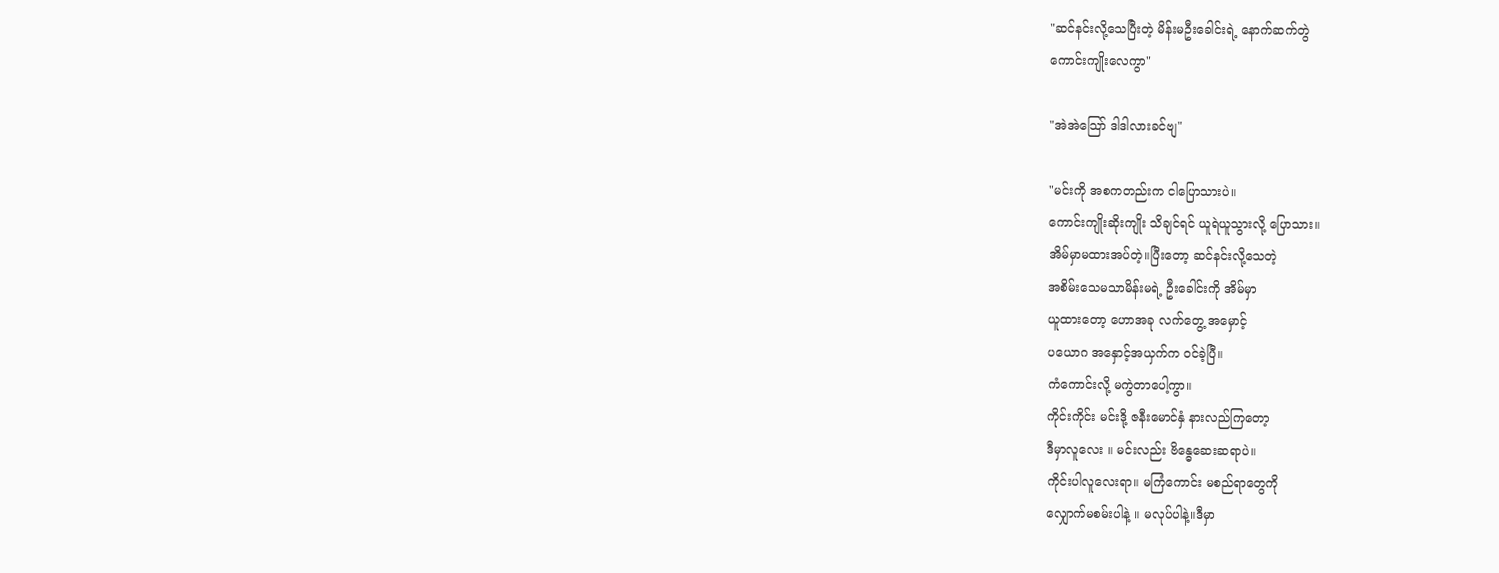"ဆင်နင်းလို့သေပြီးတဲ့ မိန်းမဦးခေါင်းရဲ့ နောက်ဆက်တွဲ
ကောင်းကျိုးလေကွာ"

"အဲအဲသြော် ဒါဒါလားခင်ဗျ"

"မင်းကို အစကတည်းက ငါပြောသားပဲ။
ကောင်းကျိုးဆိုးကျိုး သိချင်ရင် ယူရဲယူသွားလို့ ပြောသား။
အိမ်မှာမထားအပ်တဲ့။ပြီးတော့ ဆင်နင်းလို့သေတဲ့
အစိမ်းသေမသာမိန်းမရဲ့ ဦးခေါင်းကို အိမ်မှာ
ယူထားတော့ ဟောအခု လက်တွေ့ အမှောင့်
ပယောဂ အနှောင့်အယှက်က ဝင်ခဲ့ပြီ။
ကံကောင်းလို့ မကွဲတာပေါ့ကွာ။
ကိုင်းကိုင်း မင်းဒို့ ဇနီးမောင်နှံ နားလည်ကြတော့
ဒီမှာလူလေး ။ မင်းလည်း ဗိန္ဓေဆေးဆရာပဲ။
ကိုင်းပါလူလေးရာ။ မကြံကောင်း မစည်ရာတွေကို
လျှောက်မစမ်းပါနဲ့ ။ မလုပ်ပါနဲ့။ဒီမှာ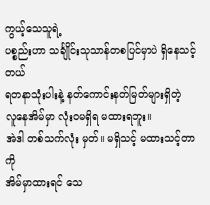ကွယ့်သေသူရဲ့
ပစ္စည်းဟာ သင်္ချိုင်းသုသာန်တစပြင်မှာပဲ ရှိနေသင့်တယ်
ရတနာသုံးပါးနဲ့ နတ်ကောင်းနတ်မြတ်များရှိတဲ့
လူနေအိမ်မှာ လုံးဝမရှိရ မထားရဘူး။
အဲဒါ တစ်သက်လုံး မှတ်။ မရှိသင့် မထားသင့်တာကို
အိမ်မှာထားရင် သေ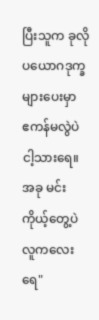ပြီးသူက ခုလို ပယောဂဒုက္ခများပေးမှာ
ဧကန်မလွဲပဲငါ့သားရေ။အခု မင်းကိုယ့်တွေ့ပဲ
လူကလေးရေ"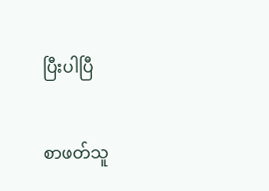ပြီးပါပြီ

စာဖတ်သူ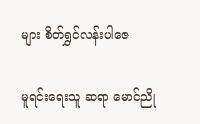များ စိတ်ရွှင်လန်းပါဇေ

မူရင်းရေးသူ ဆရာ မောင်ညို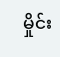မှိုင်း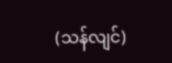(သန်လျင်)